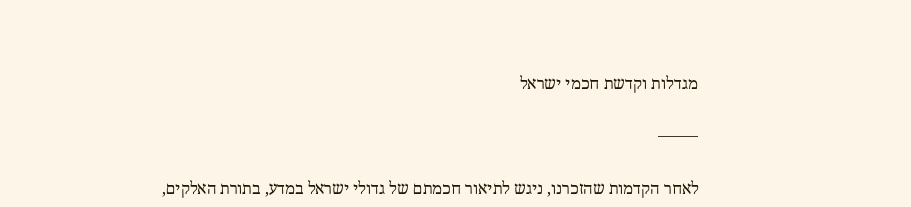מגדלות וקדשת חכמי ישראל

——–

לאחר הקדמות שהזכרנו, ניגש לתיאור חכמתם של גדולי ישראל במדע, בתורת האלקים,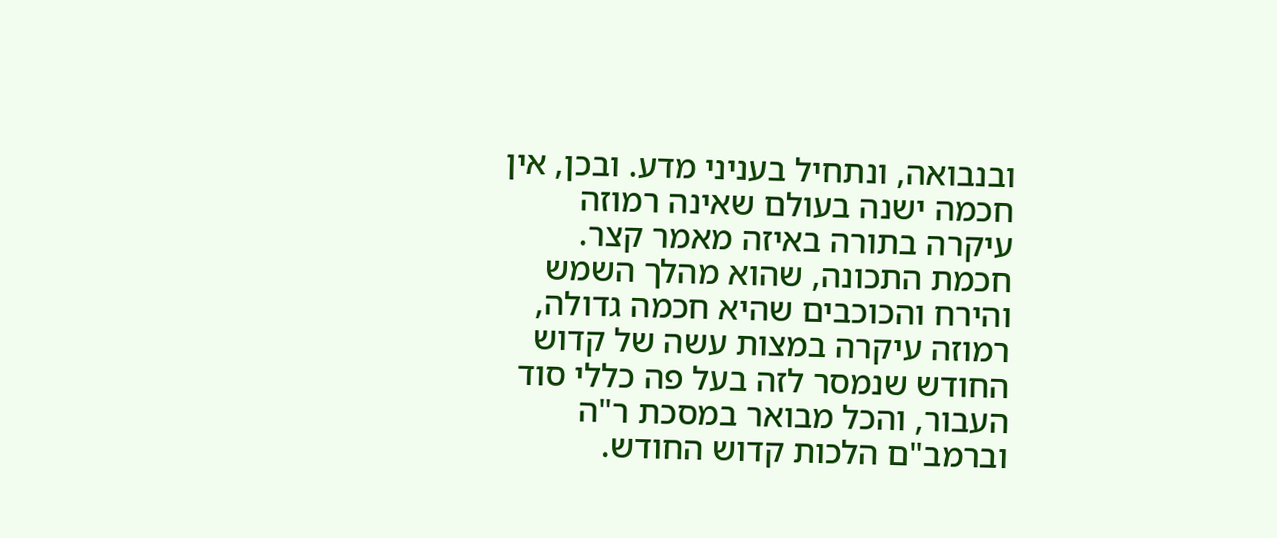ובנבואה, ונתחיל בעניני מדע. ובכן, אין חכמה ישנה בעולם שאינה רמוזה עיקרה בתורה באיזה מאמר קצר. חכמת התכונה, שהוא מהלך השמש והירח והכוכבים שהיא חכמה גדולה, רמוזה עיקרה במצות עשה של קדוש החודש שנמסר לזה בעל פה כללי סוד העבור, והכל מבואר במסכת ר"ה וברמב"ם הלכות קדוש החודש.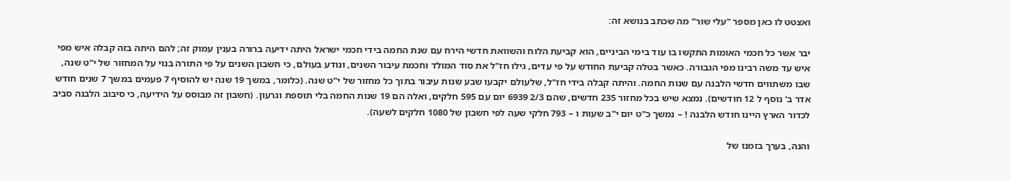ואצטט לו כאן מספר "עלי שור" מה שכתב בנושא זה:

יבר אשר כל חכמי האומות התקשו בו עוד בימי הביניים, הוא קביעת הלוח והשוואת חדשי הירח עם שנת החמה בידי חכמי ישראל היתה ידיעה ברורה בענין עמוק זה; להם היתה בזה קבלה איש מפי איש עד משה רבינו מפי הגבורה. כאשר בטלה קביעת החודש על פי עדים, גילו חז"ל את סוד המולד וחכמת עיבור השנים, ונודע בעולם, כי חשבון השנים על פי התורה בנוי על המחזור של י"ט שנה, שבו משתווים חדשי הלבנה עם שנות החמה. והיתה קבלה בידי חז"ל, שלעולם יקבעו שבע שנות עיבור בתוך כל מחזור של י"ט שנה. (כלומר, במשך 19 שנה יש להוסיף 7 פעמים במשך 7 שנים חודש אדר ב' נוסף ל 12 חודשים). נמצא שיש בכל מחזור 235 חדשים, שהם 2/3 6939 יום עם 595 חלקים, ואלה הם 19 שנות החמה בלי תוספת וגרעון. (חשבון זה מבוסס על הידיעה, כי סיבוב הלבנה סביב לכדור הארץ היינו חודש הלבנה ! – נמשך כ"ט יום י"ב שעות ו – 793 חלקי שעה לפי חשבון של 1080 חלקים לשעה).

והנה, בערך בזמנו של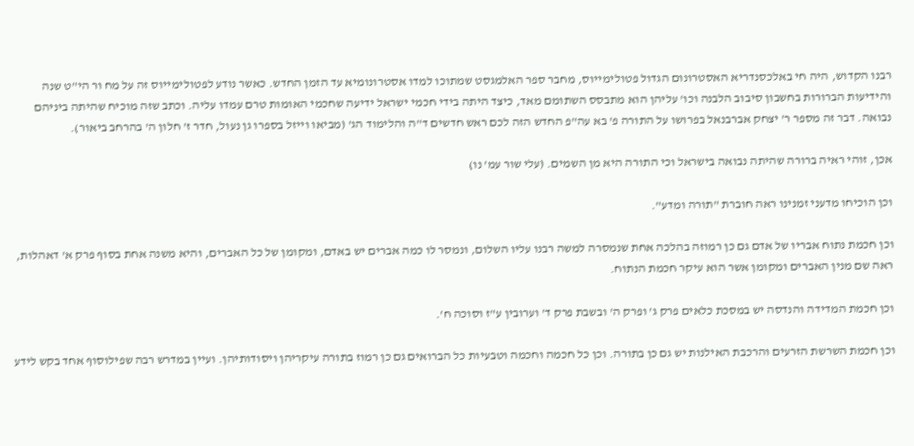רבנו הקדוש, היה חי באלכסנדריא האסטרונום הגדול פטולימייוס, מחבר ספר האלמגסט שמתוכו למדו אסטרונומיא עד הזמן החדש. כאשר נודע לפטולימייוס זה על מח ור הי"ט שנה והידיעות הברורות בחשבון סיבוב הלבנה וכו' עליהן הוא מתבסס השתומם מאד, כיצד היתה בידי חכמי ישראל ידיעה שחכמי האומות טרם עמדו עליה. וכתב שזה מוכיח שהיתה ביניהם נבואה. דבר זה מספר ר' יצחק אברבנאל בפרושו על התורה פ' בא עה"פ החדש הזה לכם ראש חדשים ד"ה והלימוד הג' (מביאו וייזל בספרו גן נעול, חדר ז' חלון ה' בהרחב ביאור).

אכן, זוהי ראיה ברורה שהיתה נבואה בישראל וכי התורה היא מן השמים. (עלי שור עמ' נו)

וכן הוכיחו מדעני זמנינו ראה חוברת "תורה ומדע".

וכן חכמת נתוח אבריו של אדם גם כן רמוזה בהלכה אחת שנמסרה למשה רבנו עליו השלום, ונמסר לו כמה אברים יש באדם, ומקומן של כל האברים, והיא משנה אחת בסוף פרק א' דאהלות, ראה שם מנין האברים ומקומן אשר הוא עיקר חכמת הנתוח.

וכן חכמת המדידה והנדסה יש במסכת כלאים פרק ג' ופרק ה' ובשבת פרק ד' וערובין ע"ז וסוכה ח'.

וכן חכמת השרשת הזרעים והרכבת האילנות יש גם כן בתורה. וכן כל חכמה וחכמה וטבעיות כל הברואים גם כן רמוז בתורה עיקריהן ויסודותיהן. ועיין במדרש רבה שפילוסוף אחד בקש לידע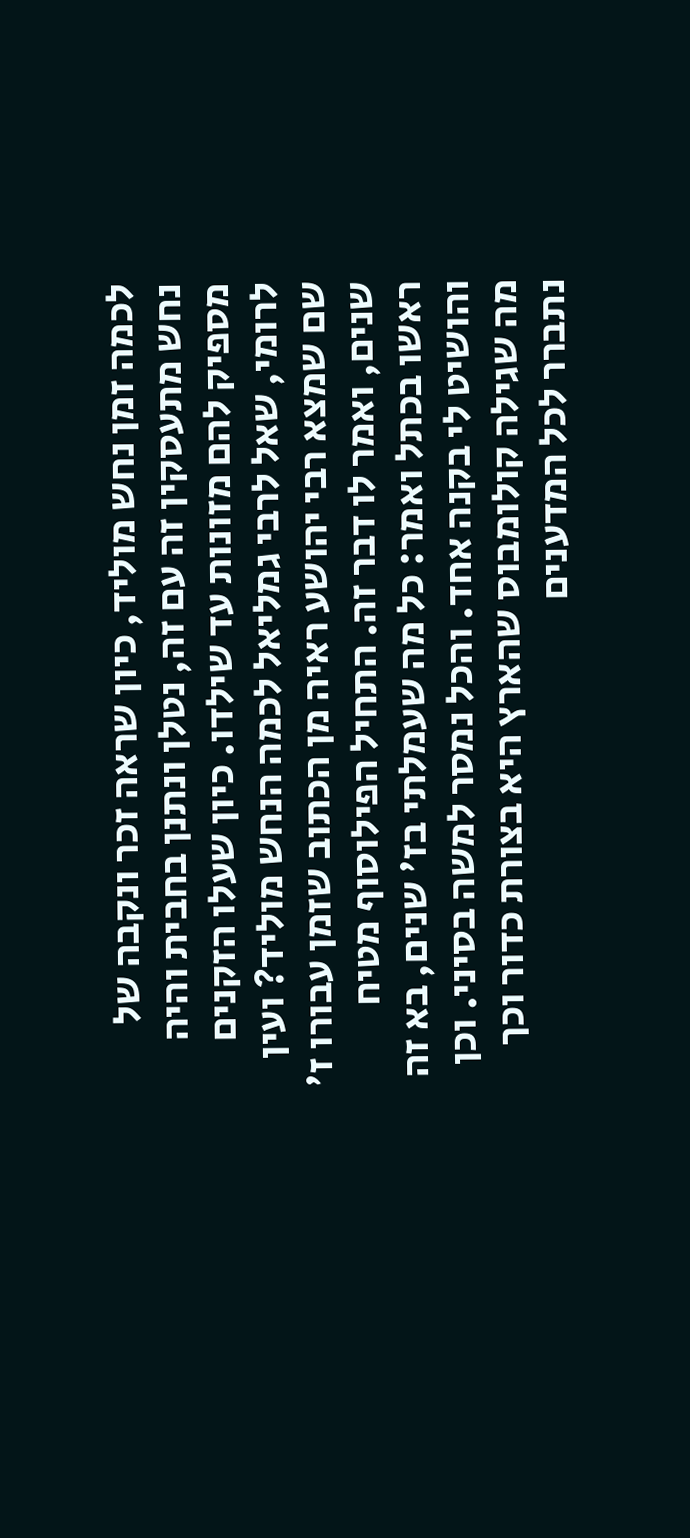לכמה זמן נחש מוליד, כיון שראה זכר ונקבה של נחש מתעסקין זה עם זה, נטלן ונתנן בחבית והיה מספיק להם מזונות עד שילדו. כיון שעלו הזקנים לרומי, שאל לרבי גמליאל לכמה הנחש מוליד? ועין שם שמצא רבי יהושע ראיה מן הכתוב שזמן עבורו ז' שנים, ואמר לו דבר זה. התחיל הפילוסוף מטיח ראשו בכתל ואמר: כל מה שעמלתי בז' שנים, בא זה והושיט לי בקנה אחד. והכל נמסר למשה בסיני. וכן מה שגילה קולומבוס שהארץ היא בצורת כדור וכך נתברר לכל המדענים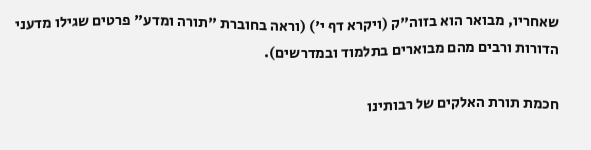שאחריו, מבואר הוא בזוה"ק (ויקרא דף י') (וראה בחוברת "תורה ומדע" פרטים שגילו מדעני הדורות ורבים מהם מבוארים בתלמוד ובמדרשים).

חכמת תורת האלקים של רבותינו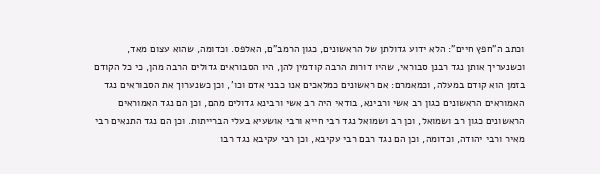וכתב ה"חפץ חיים": הלא ידוע גדולתן של הראשונים, כגון הרמב"ם, האלפס. וכדומה, שהוא עצום מאד, וכשנעריך אותן נגד רבנן סבוראי, שהיו דורות הרבה קודמין להן, היו הסבוראים גדולים הרבה מהן, כי כל הקודם בזמן הוא קודם במעלה, וכמאמרם: אם ראשונים כמלאכים אנו כבני אדם וכו', וכן כשנערוך את הסבוראים נגד האמוראים הראשונים כגון רב אשי ורבינא, בודאי היה רב אשי ורבינא גדולים מהם, וכן הם נגד האמוראים הראשונים כגון רב ושמואל, וכן רב ושמואל נגד רבי חייא ורבי אושעיא בעלי הברייתות. וכן הם נגד התנאים רבי מאיר ורבי יהודה, וכדומה, וכן הם נגד רבם רבי עקיבא, וכן רבי עקיבא נגד רבו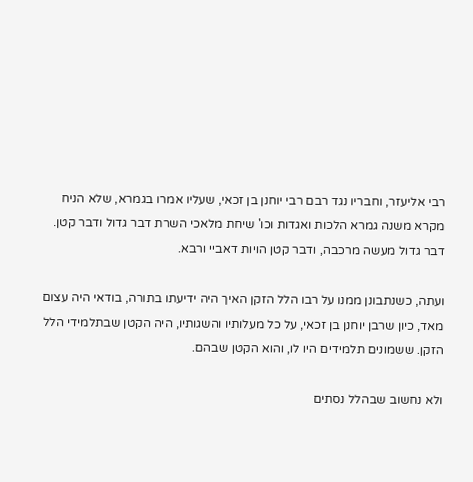רבי אליעזר, וחבריו נגד רבם רבי יוחנן בן זכאי, שעליו אמרו בגמרא, שלא הניח מקרא משנה גמרא הלכות ואגדות וכו' שיחת מלאכי השרת דבר גדול ודבר קטן. דבר גדול מעשה מרכבה, ודבר קטן הויות דאביי ורבא.

ועתה, כשנתבונן ממנו על רבו הלל הזקן האיך היה ידיעתו בתורה, בודאי היה עצום מאד, כיון שרבן יוחנן בן זכאי, על כל מעלותיו והשגותיו, היה הקטן שבתלמידי הלל הזקן. ששמונים תלמידים היו לו, והוא הקטן שבהם.

ולא נחשוב שבהלל נסתים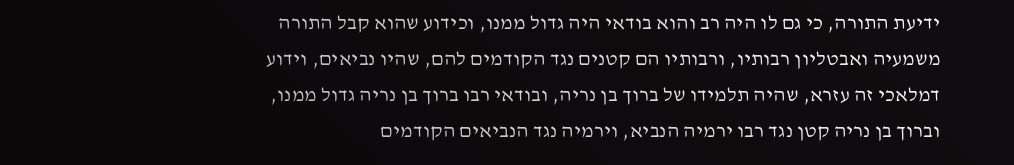ידיעת התורה, כי גם לו היה רב והוא בודאי היה גדול ממנו, וכידוע שהוא קבל התורה משמעיה ואבטליון רבותיו, ורבותיו הם קטנים נגד הקודמים להם, שהיו נביאים, וידוע דמלאכי זה עזרא, שהיה תלמידו של ברוך בן נריה, ובודאי רבו ברוך בן נריה גדול ממנו, וברוך בן נריה קטן נגד רבו ירמיה הנביא, וירמיה נגד הנביאים הקודמים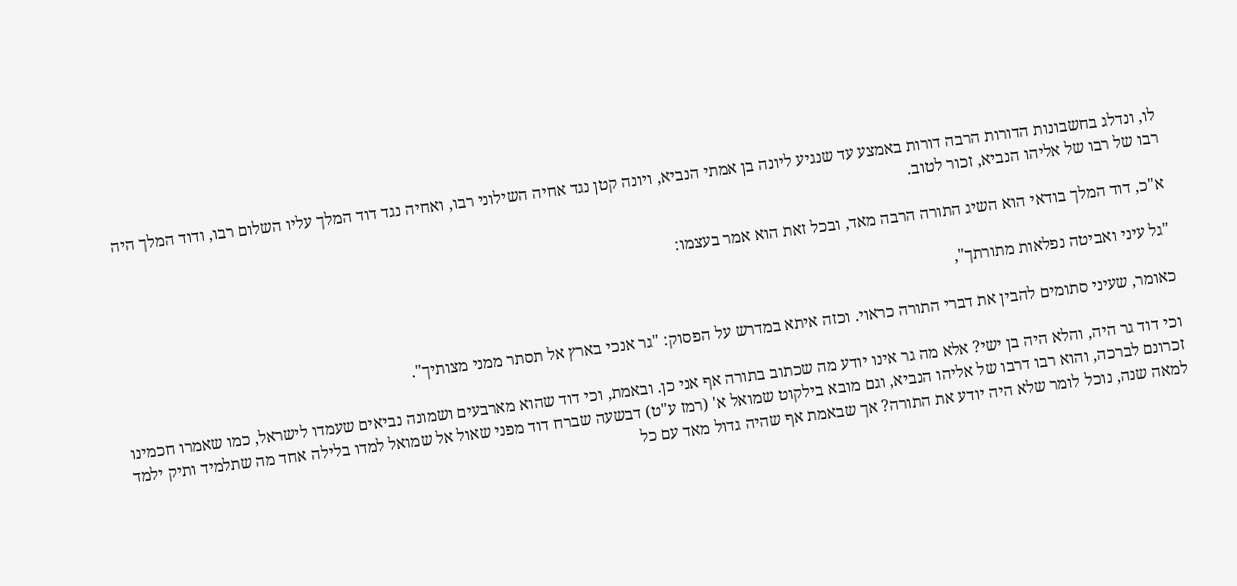לו, ונדלג בחשבונות הדורות הרבה דורות באמצע עד שנגיע ליונה בן אמתי הנביא, ויונה קטן נגד אחיה השילוני רבו, ואחיה נגד דוד המלך עליו השלום רבו, ודוד המלך היה רבו של רבו של אליהו הנביא, זכור לטוב.

א"כ, דוד המלך בודאי הוא השיג התורה הרבה מאד, ובכל זאת הוא אמר בעצמו:

"גל עיני ואביטה נפלאות מתורתך",

כאומר, שעיני סתומים להבין את דברי התורה כראוי. וכזה איתא במדרש על הפסוק: "גר אנכי בארץ אל תסתר ממני מצותיך".

וכי דוד גר היה, והלא היה בן ישי? אלא מה גר אינו יודע מה שכתוב בתורה אף אני כן. ובאמת, וכי דוד שהוא מארבעים ושמונה נביאים שעמדו לישראל, כמו שאמרו חכמינו זכרונם לברכה, והוא רבו דרבו של אליהו הנביא, וגם מובא בילקוט שמואל א' (רמז ע"ט) דבשעה שברח דוד מפני שאול אל שמואל למדו בלילה אחד מה שתלמיד ותיק ילמד למאה שנה, נוכל לומר שלא היה יודע את התורה? אך שבאמת אף שהיה גדול מאד עם כל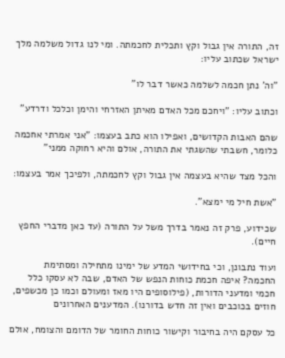זה, התורה אין גבול וקץ ותכלית לחכמתה. ומי לנו גדול משלמה מלך ישראל שכתוב עליו:

"וה' נתן חכמה לשלמה כאשר דבר לו"

וכתוב עליו: "ויחכם מכל האדם מאיתן האזרחי והימן וכלכל ודרדע"

שהם האבות הקדושים, ואפילו הוא כתב בעצמו: "אני אמרתי אחכמה כלומר, חשבתי שהשגתי את התורה, אולם והיא רחוקה ממני"

והכל מצד שהיא בעצמה אין גבול וקץ לחכמתה, ולפיכך אמר בעצמו:

"אשת חיל מי ימצא".

שכידוע, פרק זה נאמר בדרך משל על התורה (עד כאן מדברי החפץ חיים).

ועוד נתבונן, וכי בחידושי המדע של ימינו מתחילה ומסתימת החכמה? איפה חכמת כוחות הנפש של האדם, שבה לא עסקו כלל חכמי ומדעני הדורות, (פילוסופים היו מאז ומעולם וכמו כן מכשפים, חוזים בכוכבים ואין זה חדש בדורנו). המדענים האחרונים

כל עסקם היה בחיבור וקישור כוחות החומר של הדומם והצומח, אולם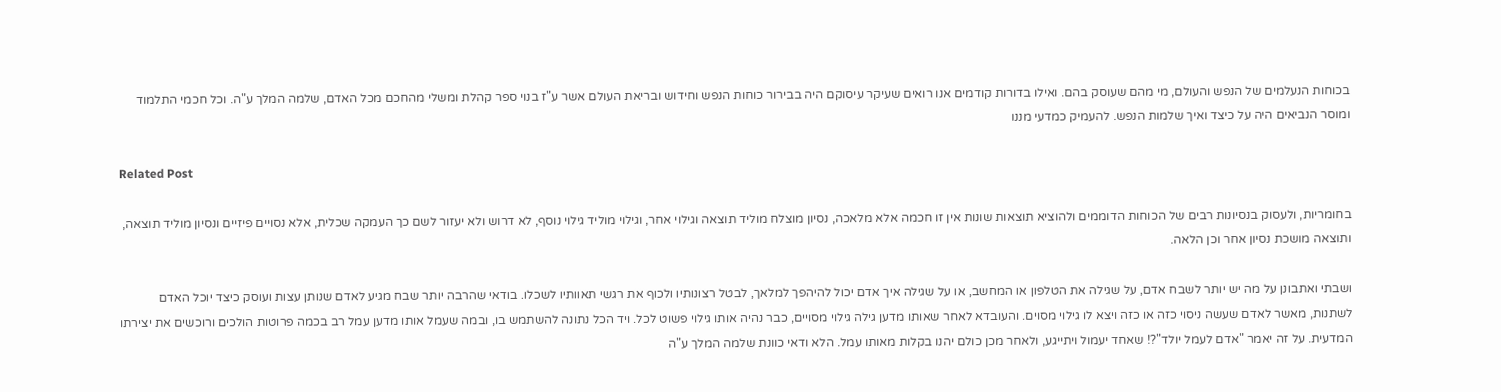בכוחות הנעלמים של הנפש והעולם, מי מהם שעוסק בהם. ואילו בדורות קודמים אנו רואים שעיקר עיסוקם היה בבירור כוחות הנפש וחידוש ובריאת העולם אשר ע"ז בנוי ספר קהלת ומשלי מהחכם מכל האדם, שלמה המלך ע"ה. וכל חכמי התלמוד ומוסר הנביאים היה על כיצד ואיך שלמות הנפש. להעמיק כמדעי מננו

Related Post

בחומריות, ולעסוק בנסיונות רבים של הכוחות הדוממים ולהוציא תוצאות שונות אין זו חכמה אלא מלאכה, נסיון מוצלח מוליד תוצאה וגילוי אחר, וגילוי מוליד גילוי נוסף, לא דרוש ולא יעזור לשם כך העמקה שכלית, אלא נסויים פיזיים ונסיון מוליד תוצאה, ותוצאה מושכת נסיון אחר וכן הלאה.

ושבתי ואתבונן על מה יש יותר לשבח אדם, על שגילה את הטלפון או המחשב, או על שגילה איך אדם יכול להיהפך למלאך, לבטל רצונותיו ולכוף את רגשי תאוותיו לשכלו. בודאי שהרבה יותר שבח מגיע לאדם שנותן עצות ועוסק כיצד יוכל האדם לשתנות, מאשר לאדם שעשה ניסוי כזה או כזה ויצא לו גילוי מסוים. והעובדא לאחר שאותו מדען גילה גילוי מסויים, כבר נהיה אותו גילוי פשוט לכל. ויד הכל נתונה להשתמש בו, ובמה שעמל אותו מדען עמל רב בכמה פרוטות הולכים ורוכשים את יצירתו המדעית. על זה יאמר "אדם לעמל יולד"?! שאחד יעמול ויתייגע, ולאחר מכן כולם יהנו בקלות מאותו עמל. הלא ודאי כוונת שלמה המלך ע"ה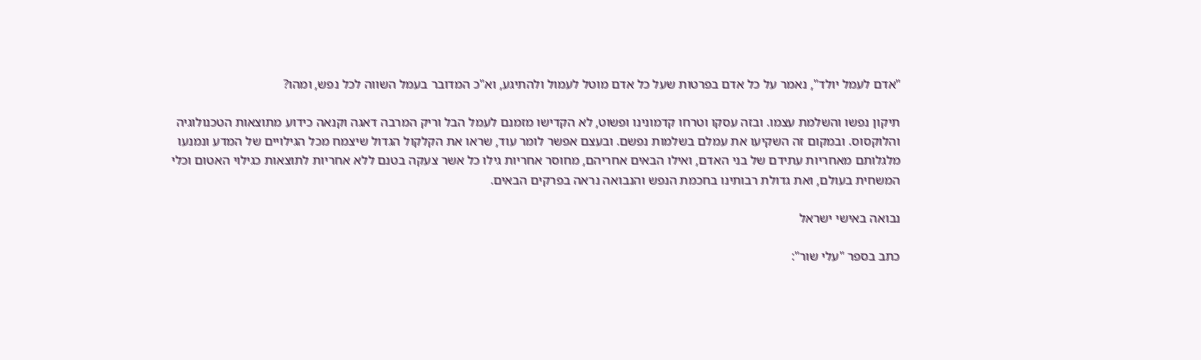"אדם לעמל יולד", נאמר על כל אדם בפרטות שעל כל אדם מוטל לעמול ולהתיגע, וא"כ המדובר בעמל השווה לכל נפש, ומהו?

תיקון נפשו והשלמת עצמו. ובזה עסקו וטרחו קדמונינו ופשוט, לא הקדישו מזמנם לעמל הבל וריק המרבה דאגה וקנאה כידוע מתוצאות הטכנולוגיה והלוקסוס. ובמקום זה השקיעו את עמלם בשלמות נפשם. ובעצם אפשר לומר עוד, שראו את הקלקול הגדול שיצמח מכל הגילויים של המדע ונמנעו מלגלותם מאחריות עתידם של בני האדם, ואילו הבאים אחריהם, מחוסר אחריות גילו כל אשר צעקה בטנם ללא אחריות לתוצאות כגילוי האטום וכלי המשחית בעולם, ואת גדולת רבותינו בחכמת הנפש והנבואה נראה בפרקים הבאים.

נבואה באישי ישראל

כתב בספר "עלי שור":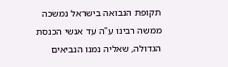תקופת הנבואה בישראל נמשכה ממשה רבינו ע"ה עד אנשי הכנסת הגדולה, שאליה נמנו הנביאים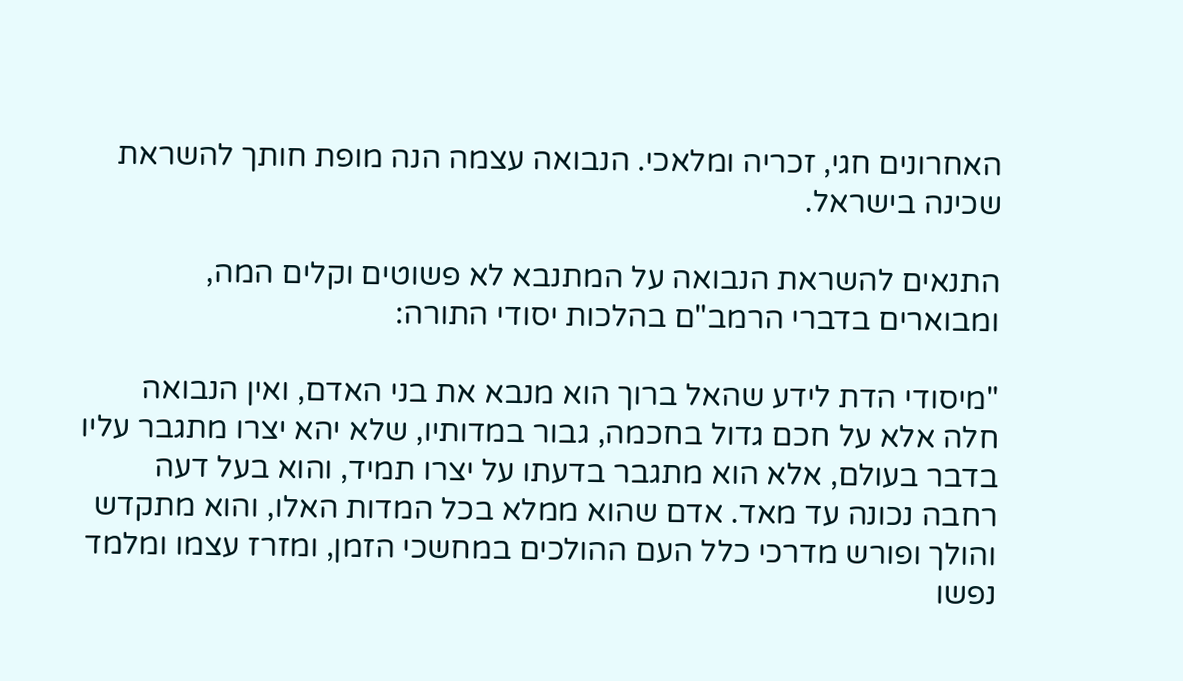האחרונים חגי, זכריה ומלאכי. הנבואה עצמה הנה מופת חותך להשראת שכינה בישראל.

התנאים להשראת הנבואה על המתנבא לא פשוטים וקלים המה, ומבוארים בדברי הרמב"ם בהלכות יסודי התורה:

"מיסודי הדת לידע שהאל ברוך הוא מנבא את בני האדם, ואין הנבואה חלה אלא על חכם גדול בחכמה, גבור במדותיו, שלא יהא יצרו מתגבר עליו בדבר בעולם, אלא הוא מתגבר בדעתו על יצרו תמיד, והוא בעל דעה רחבה נכונה עד מאד. אדם שהוא ממלא בכל המדות האלו, והוא מתקדש והולך ופורש מדרכי כלל העם ההולכים במחשכי הזמן, ומזרז עצמו ומלמד נפשו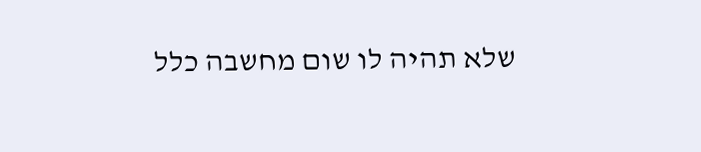שלא תהיה לו שום מחשבה כלל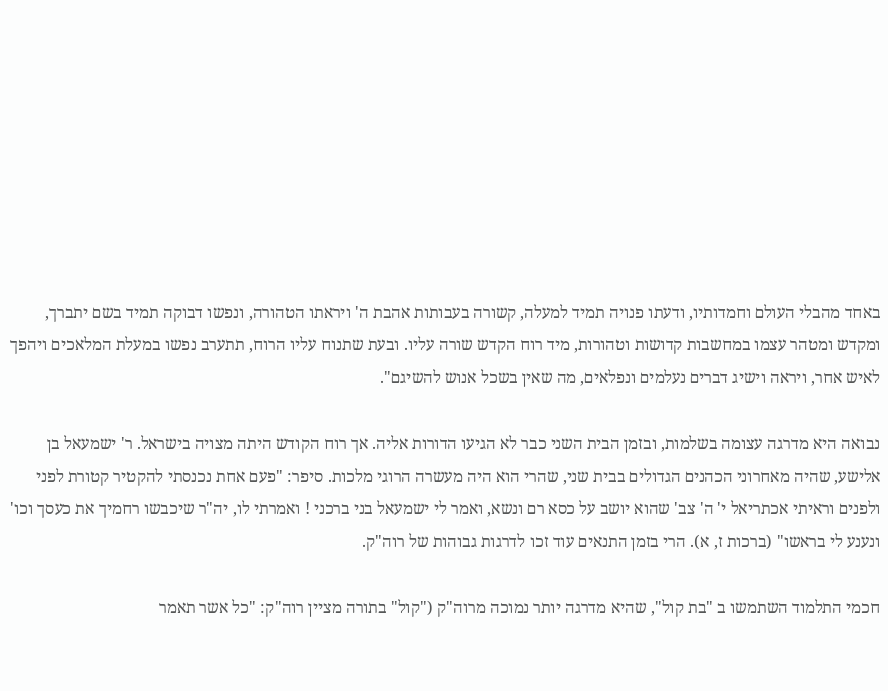באחד מהבלי העולם וחמדותיו, ודעתו פנויה תמיד למעלה, קשורה בעבותות אהבת ה' ויראתו הטהורה, ונפשו דבוקה תמיד בשם יתברך, ומקדש ומטהר עצמו במחשבות קדושות וטהורות, מיד רוח הקדש שורה עליו. ובעת שתנוח עליו הרוח, תתערב נפשו במעלת המלאכים ויהפך לאיש אחר, ויראה וישיג דברים נעלמים ונפלאים, מה שאין בשכל אנוש להשיגם".

נבואה היא מדרגה עצומה בשלמות, ובזמן הבית השני כבר לא הגיעו הדורות אליה. אך רוח הקודש היתה מצויה בישראל. ר' ישמעאל בן אלישע, שהיה מאחרוני הכהנים הגדולים בבית שני, שהרי הוא היה מעשרה הרוגי מלכות. סיפר: "פעם אחת נכנסתי להקטיר קטורת לפני ולפנים וראיתי אכתריאל י' ה' צב' שהוא יושב על כסא רם ונשא, ואמר לי ישמעאל בני ברכני ! ואמרתי לו, יה"ר שיכבשו רחמיך את כעסך וכו' ונענע לי בראשו" (ברכות ז, א). הרי בזמן התנאים עוד זכו לדרגות גבוהות של רוה"ק.

חכמי התלמוד השתמשו ב "בת קול", שהיא מדרגה יותר נמוכה מרוה"ק ("קול" בתורה מציין רוה"ק: "כל אשר תאמר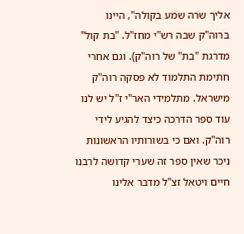אליך שרה שמע בקולה", היינו ברוה"ק שבה רש"י מחז"ל. "בת קול" מדרגת "בת" של רוה"ק). וגם אחרי חתימת התלמוד לא פסקה רוה"ק מישראל. מתלמידי האר"י ז"ל יש לנו עוד ספר הדרכה כיצד להגיע לידי רוה"ק. ואם כי בשורותיו הראשונות ניכר שאין ספר זה שערי קדושה לרבנו חיים ויטאל זצ"ל מדבר אלינו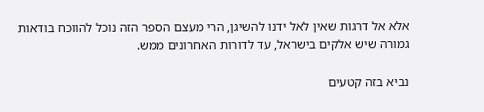אלא אל דרגות שאין לאל ידנו להשיגן, הרי מעצם הספר הזה נוכל להווכח בודאות גמורה שיש אלקים בישראל, עד לדורות האחרונים ממש.

נביא בזה קטעים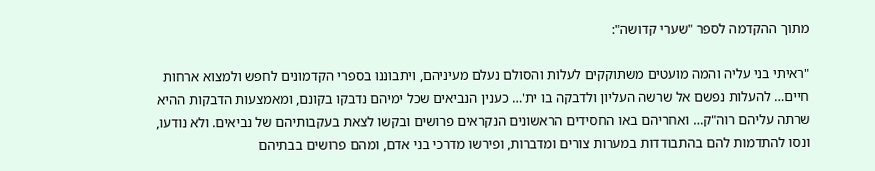מתוך ההקדמה לספר "שערי קדושה":

"ראיתי בני עליה והמה מועטים משתוקקים לעלות והסולם נעלם מעיניהם, ויתבוננו בספרי הקדמונים לחפש ולמצוא ארחות חיים… להעלות נפשם אל שרשה העליון ולדבקה בו ית'… כענין הנביאים שכל ימיהם נדבקו בקונם, ומאמצעות הדבקות ההיא שרתה עליהם רוה"ק… ואחריהם באו החסידים הראשונים הנקראים פרושים ובקשו לצאת בעקבותיהם של נביאים. ולא נודעו, ונסו להתדמות להם בהתבודדות במערות צורים ומדברות, ופירשו מדרכי בני אדם, ומהם פרושים בבתיהם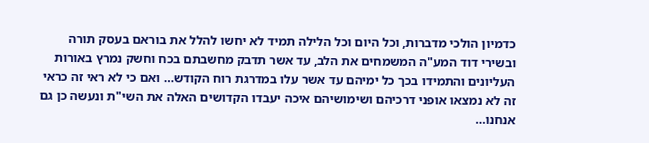כדמיון הולכי מדברות, וכל היום וכל הלילה תמיד לא יחשו להלל את בוראם בעסק תורה ובשירי דוד המע"ה המשמחים את הלב, עד אשר תדבק מחשבתם בכח וחשק נמרץ באורות העליונים והתמידו בכך כל ימיהם עד אשר עלו במדרגת רוח הקודש… ואם כי לא ראי זה כראי זה לא נמצאו אופני דרכיהם ושימושיהם איכה יעבדו הקדושים האלה את השי"ת ונעשה כן גם אנחנו…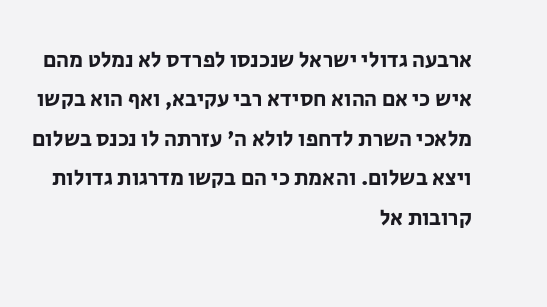ארבעה גדולי ישראל שנכנסו לפרדס לא נמלט מהם איש כי אם ההוא חסידא רבי עקיבא, ואף הוא בקשו מלאכי השרת לדחפו לולא ה' עזרתה לו נכנס בשלום ויצא בשלום. והאמת כי הם בקשו מדרגות גדולות קרובות אל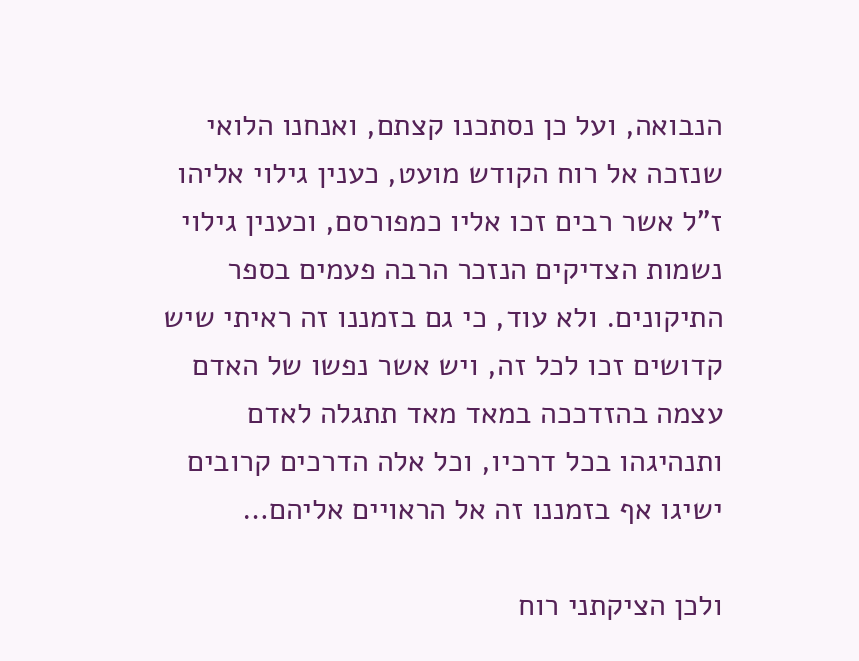הנבואה, ועל כן נסתכנו קצתם, ואנחנו הלואי שנזכה אל רוח הקודש מועט, כענין גילוי אליהו ז"ל אשר רבים זכו אליו כמפורסם, וכענין גילוי נשמות הצדיקים הנזכר הרבה פעמים בספר התיקונים. ולא עוד, כי גם בזמננו זה ראיתי שיש קדושים זכו לכל זה, ויש אשר נפשו של האדם עצמה בהזדככה במאד מאד תתגלה לאדם ותנהיגהו בכל דרכיו, וכל אלה הדרכים קרובים ישיגו אף בזמננו זה אל הראויים אליהם…

ולכן הציקתני רוח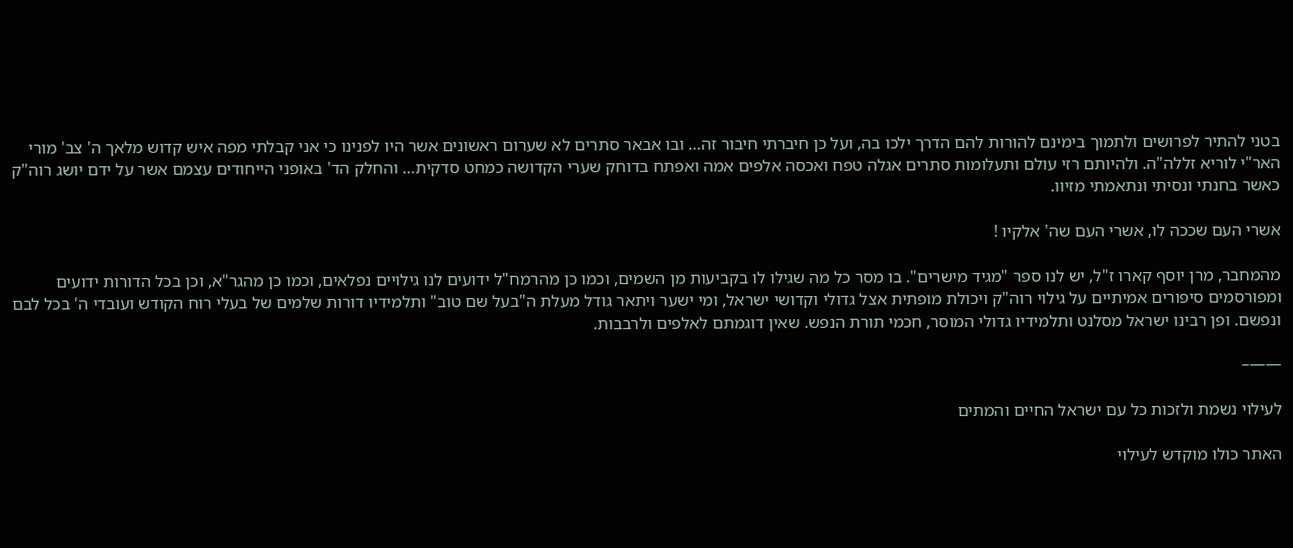בטני להתיר לפרושים ולתמוך בימינם להורות להם הדרך ילכו בה, ועל כן חיברתי חיבור זה… ובו אבאר סתרים לא שערום ראשונים אשר היו לפנינו כי אני קבלתי מפה איש קדוש מלאך ה' צב' מורי האר"י לוריא זללה"ה. ולהיותם רזי עולם ותעלומות סתרים אגלה טפח ואכסה אלפים אמה ואפתח בדוחק שערי הקדושה כמחט סדקית… והחלק הד' באופני הייחודים עצמם אשר על ידם יושג רוה"ק כאשר בחנתי ונסיתי ונתאמתי מזיוו.

אשרי העם שככה לו, אשרי העם שה' אלקיו !

מהמחבר, מרן יוסף קארו ז"ל, יש לנו ספר "מגיד מישרים". בו מסר כל מה שגילו לו בקביעות מן השמים, וכמו כן מהרמח"ל ידועים לנו גילויים נפלאים, וכמו כן מהגר"א, וכן בכל הדורות ידועים ומפורסמים סיפורים אמיתיים על גילוי רוה"ק ויכולת מופתית אצל גדולי וקדושי ישראל, ומי ישער ויתאר גודל מעלת ה"בעל שם טוב" ותלמידיו דורות שלמים של בעלי רוח הקודש ועובדי ה' בכל לבם ונפשם. ופן רבינו ישראל מסלנט ותלמידיו גדולי המוסר, חכמי תורת הנפש. שאין דוגמתם לאלפים ולרבבות.

——–

לעילוי נשמת ולזכות כל עם ישראל החיים והמתים

האתר כולו מוקדש לעילוי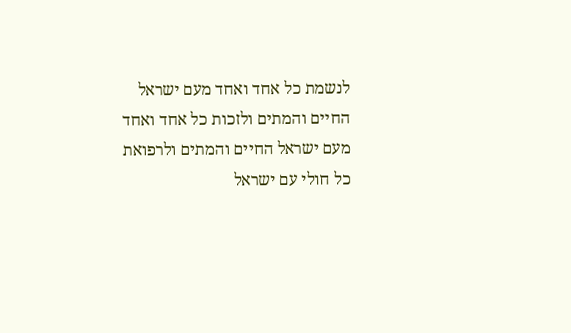לנשמת כל אחד ואחד מעם ישראל החיים והמתים ולזכות כל אחד ואחד מעם ישראל החיים והמתים ולרפואת כל חולי עם ישראל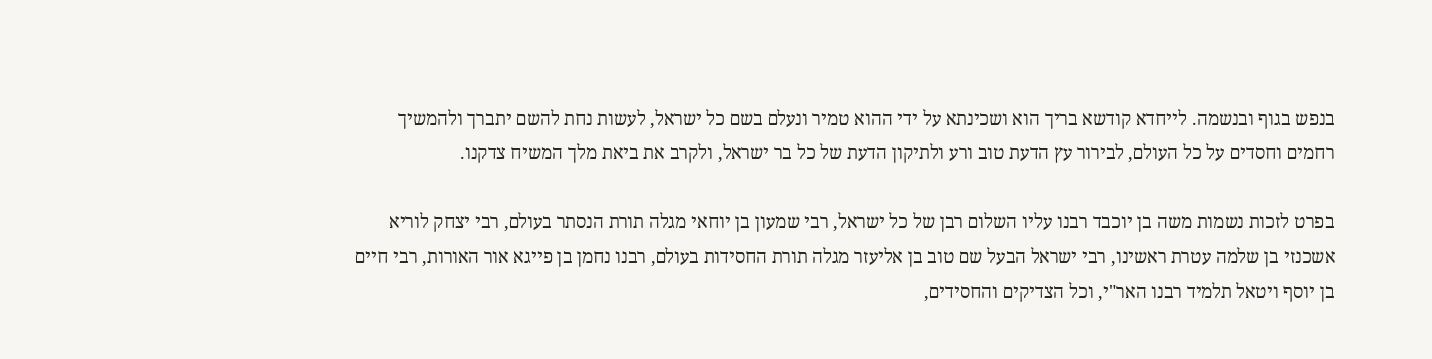בנפש בגוף ובנשמה. לייחדא קודשא בריך הוא ושכינתא על ידי ההוא טמיר ונעלם בשם כל ישראל, לעשות נחת להשם יתברך ולהמשיך רחמים וחסדים על כל העולם, לבירור עץ הדעת טוב ורע ולתיקון הדעת של כל בר ישראל, ולקרב את ביאת מלך המשיח צדקנו.

בפרט לזכות נשמות משה בן יוכבד רבנו עליו השלום רבן של כל ישראל, רבי שמעון בן יוחאי מגלה תורת הנסתר בעולם, רבי יצחק לוריא אשכנזי בן שלמה עטרת ראשינו, רבי ישראל הבעל שם טוב בן אליעזר מגלה תורת החסידות בעולם, רבנו נחמן בן פייגא אור האורות, רבי חיים בן יוסף ויטאל תלמיד רבנו האר"י, וכל הצדיקים והחסידים,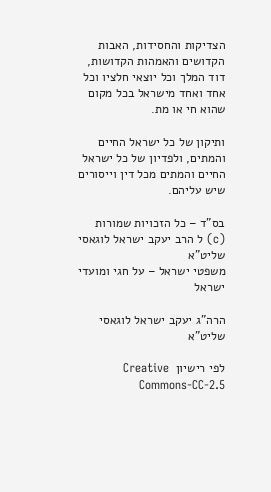הצדיקות והחסידות, האבות הקדושים והאמהות הקדושות, דוד המלך וכל יוצאי חלציו וכל אחד ואחד מישראל בכל מקום שהוא חי או מת.

ותיקון של כל ישראל החיים והמתים, ולפדיון של כל ישראל החיים והמתים מכל דין וייסורים שיש עליהם.

בס"ד – כל הזכויות שמורות (c) ל הרב יעקב ישראל לוגאסי שליט"א
משפטי ישראל – על חגי ומועדי ישראל

הרה"ג יעקב ישראל לוגאסי שליט"א

לפי רישיון  Creative Commons-CC-2.5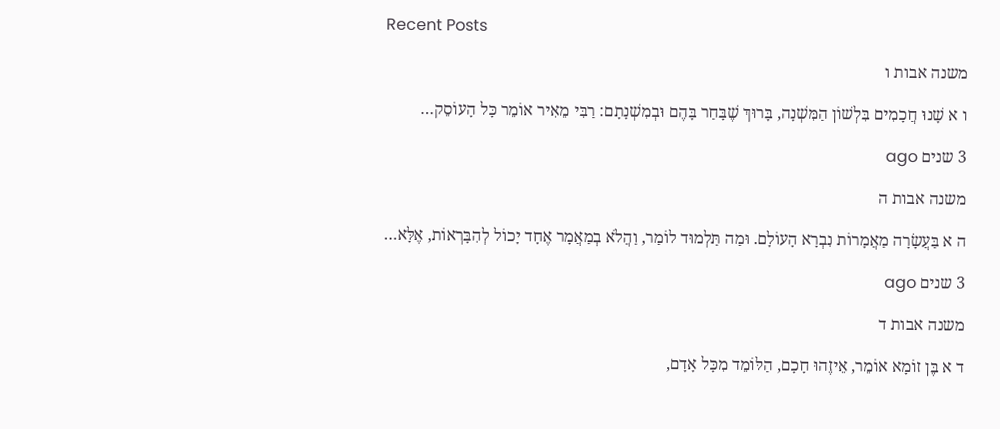Recent Posts

משנה אבות ו

ו א שָׁנוּ חֲכָמִים בִּלְשׁוֹן הַמִּשְׁנָה, בָּרוּךְ שֶׁבָּחַר בָּהֶם וּבְמִשְׁנָתָם: רַבִּי מֵאִיר אוֹמֵר כָּל הָעוֹסֵק…

3 שנים ago

משנה אבות ה

ה א בַּעֲשָׂרָה מַאֲמָרוֹת נִבְרָא הָעוֹלָם. וּמַה תַּלְמוּד לוֹמַר, וַהֲלֹא בְמַאֲמָר אֶחָד יָכוֹל לְהִבָּרְאוֹת, אֶלָּא…

3 שנים ago

משנה אבות ד

ד א בֶּן זוֹמָא אוֹמֵר, אֵיזֶהוּ חָכָם, הַלּוֹמֵד מִכָּל אָדָם,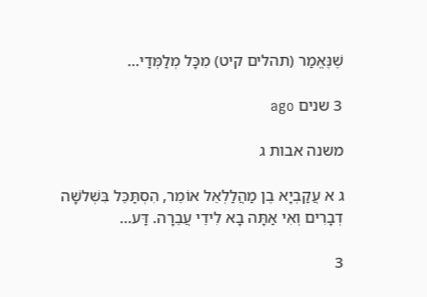שֶׁנֶּאֱמַר (תהלים קיט) מִכָּל מְלַמְּדַי…

3 שנים ago

משנה אבות ג

ג א עֲקַבְיָא בֶן מַהֲלַלְאֵל אוֹמֵר, הִסְתַּכֵּל בִּשְׁלשָׁה דְבָרִים וְאִי אַתָּה בָא לִידֵי עֲבֵרָה. דַּע…

3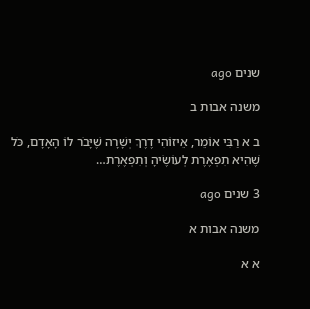שנים ago

משנה אבות ב

ב א רַבִּי אוֹמֵר, אֵיזוֹהִי דֶרֶךְ יְשָׁרָה שֶׁיָּבֹר לוֹ הָאָדָם, כֹּל שֶׁהִיא תִפְאֶרֶת לְעוֹשֶׂיהָ וְתִפְאֶרֶת…

3 שנים ago

משנה אבות א

א א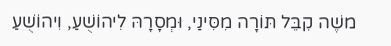משֶׁה קִבֵּל תּוֹרָה מִסִּינַי, וּמְסָרָהּ לִיהוֹשֻׁעַ, וִיהוֹשֻׁעַ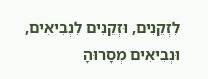לִזְקֵנִים, וּזְקֵנִים לִנְבִיאִים, וּנְבִיאִים מְסָרוּהָ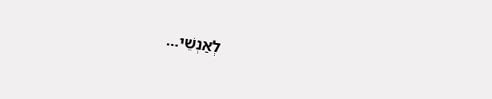לְאַנְשֵׁי…